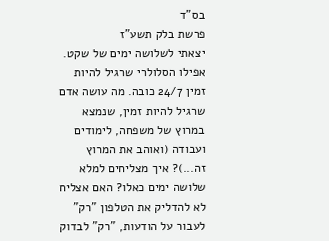בס"ד
פרשת בלק תשע"ז
יצאתי לשלושה ימים של שקט. אפילו הסלולרי שרגיל להיות זמין 24/7 כובה. מה עושה אדם שרגיל להיות זמין, שנמצא במרוץ של משפחה, לימודים ועבודה (ואוהב את המרוץ זה...)? איך מצליחים למלא שלושה ימים כאלו? האם אצליח לא להדליק את הטלפון "רק" לעבור על הודעות, "רק" לבדוק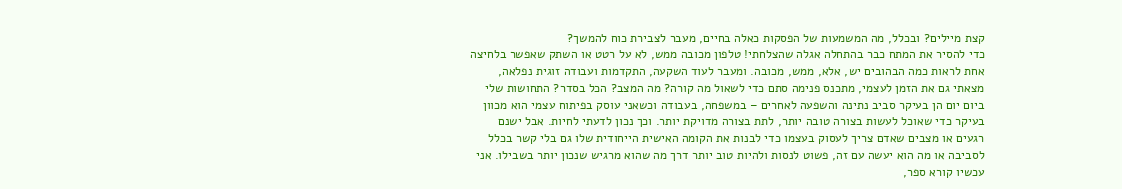קצת מיילים? ובכלל, מה המשמעות של הפסקות כאלה בחיים, מעבר לצבירת כוח להמשך?
כדי להסיר את המתח כבר בהתחלה אגלה שהצלחתי! טלפון מכובה ממש, לא על רטט או השתק שאפשר בלחיצה אחת לראות כמה הבהובים יש, אלא, ממש, מכובה. ומעבר לעוד השקעה, התקדמות ועבודה זוגית נפלאה, מצאתי גם את הזמן לעצמי, מתכנס פנימה סתם כדי לשאול מה קורה? מה המצב? הכל בסדר? התחושות שלי ביום יום הן בעיקר סביב נתינה והשפעה לאחרים – במשפחה, בעבודה וכשאני עוסק בפיתוח עצמי הוא מכוון בעיקר כדי שאוכל לעשות בצורה טובה יותר, לתת בצורה מדויקת יותר. וכך נכון לדעתי לחיות. אבל ישנם רגעים או מצבים שאדם צריך לעסוק בעצמו כדי לבנות את הקומה האישית הייחודית שלו גם בלי קשר בכלל לסביבה או מה הוא יעשה עם זה, פשוט לנסות ולהיות טוב יותר דרך מה שהוא מרגיש שנכון יותר בשבילו. אני עכשיו קורא ספר,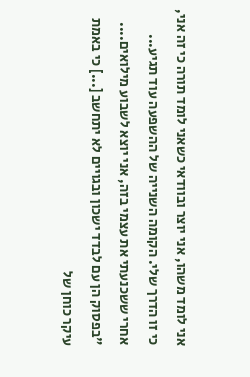אני לומד משהו, אני יוצר ובוודאי כשאני לומד תורה כי זה אני, כי זו הדרך שלי. הקומה השנייה של ההשפעה עוד תגיע...
אחרי ששכנעתי את עצמי בזה, אני יוצא לשבוע מילואים....
"בפסוק הן עם לבדד ישכון ובגויים לא יתחשב [...] כי באמת עיקר כוחן של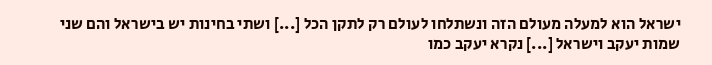ישראל הוא למעלה מעולם הזה ונשתלחו לעולם רק לתקן הכל [...] ושתי בחינות יש בישראל והם שני שמות יעקב וישראל [...] נקרא יעקב כמו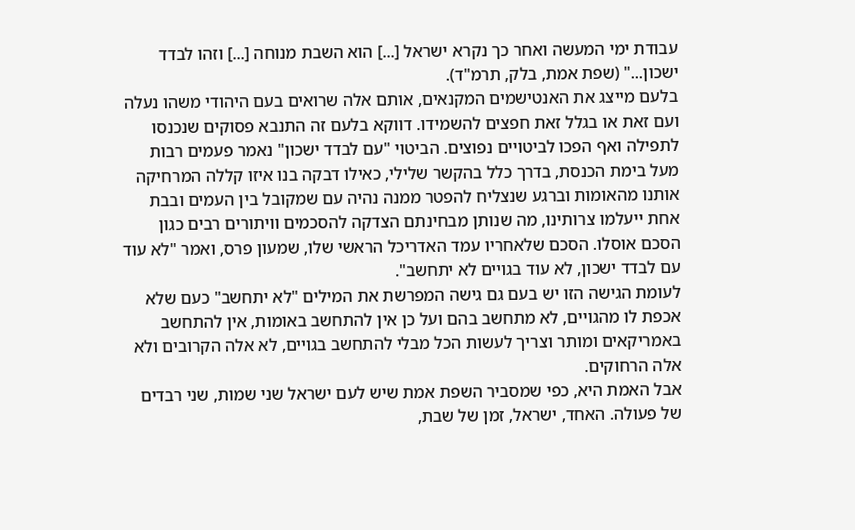עבודת ימי המעשה ואחר כך נקרא ישראל [...] הוא השבת מנוחה [...] וזהו לבדד ישכון..." (שפת אמת, בלק, תרמ"ד).
בלעם מייצג את האנטישמים המקנאים, אותם אלה שרואים בעם היהודי משהו נעלה ועם זאת או בגלל זאת חפצים להשמידו. דווקא בלעם זה התנבא פסוקים שנכנסו לתפילה ואף הפכו לביטויים נפוצים. הביטוי "עם לבדד ישכון" נאמר פעמים רבות מעל בימת הכנסת, בדרך כלל בהקשר שלילי, כאילו דבקה בנו איזו קללה המרחיקה אותנו מהאומות וברגע שנצליח להפטר ממנה נהיה עם שמקובל בין העמים ובבת אחת ייעלמו צרותינו, מה שנותן מבחינתם הצדקה להסכמים וויתורים רבים כגון הסכם אוסלו. הסכם שלאחריו עמד האדריכל הראשי שלו, שמעון פרס, ואמר "לא עוד עם לבדד ישכון, לא עוד בגויים לא יתחשב".
לעומת הגישה הזו יש בעם גם גישה המפרשת את המילים "לא יתחשב" כעם שלא אכפת לו מהגויים, לא מתחשב בהם ועל כן אין להתחשב באומות, אין להתחשב באמריקאים ומותר וצריך לעשות הכל מבלי להתחשב בגויים, לא אלה הקרובים ולא אלה הרחוקים.
אבל האמת היא, כפי שמסביר השפת אמת שיש לעם ישראל שני שמות, שני רבדים של פעולה. האחד, ישראל, זמן של שבת,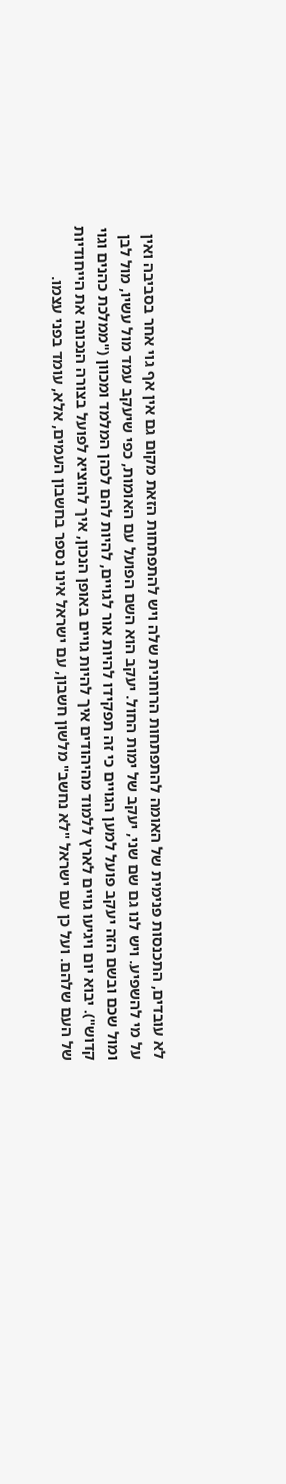לא עובדים, התכנסות פנימית של האומה להתפתחות הרוחנית שלה ויש להתפתחות הזאת מקום גם אין אף גוי אחר בסביבה ואין על מי להשפיע. ויש לנו גם שם שני, יעקב של ימות החול. יעקב הוא השם הפועל עם האומות, כפי שיעקב עמד מול עשיו, מול לבן ומול שכם ובשם הזה יעקב פועל למען הגויים כי זה תפקידו להיות אור לגויים, להיות להם לכהן המלמד ומכוון ("ממלכת כהנים וגוי קדוש"). יבוא יום ויגיעו גויים לארץ ללמוד מהיהודים איך להיות גויים באופן הנכון, איך להוציא לפועל בצורה הנכונה את הייחודיות של העם שלהם. ועל כן עם ישראל "לא נחשב" מלשון חשבון, עם ישראל אינו נספר בחשבון העמים, אלא, עומד בפני עצמו.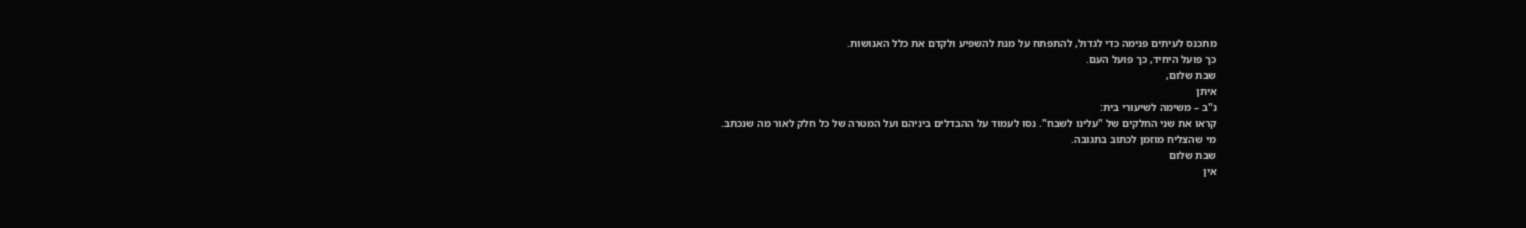מתכנס לעיתים פנימה כדי לגדול, להתפתח על מנת להשפיע ולקדם את כלל האנושות.
כך פועל היחיד, כך פועל העם.
שבת שלום,
איתן
נ"ב – משימה לשיעורי בית:
קראו את שני החלקים של "עלינו לשבח". נסו לעמוד על ההבדלים ביניהם ועל המטרה של כל חלק לאור מה שנכתב.
מי שהצליח מוזמן לכתוב בתגובה.
שבת שלום
אין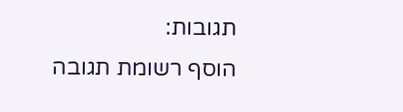תגובות:
הוסף רשומת תגובה